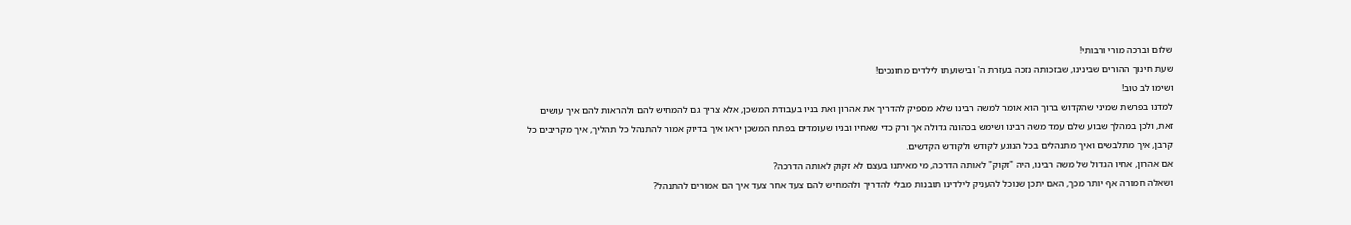שלום וברכה מורי ורבותי!
שעת חינוך ההורים שבינינו, שבזכותה נזכה בעזרת ה' ובישועתו לילדים מחונכים!
ושימו לב טוב!
למדנו בפרשת שמיני שהקדוש ברוך הוא אומר למשה רבינו שלא מספיק להדריך את אהרון ואת בניו בעבודת המשכן, אלא צריך גם להמחיש להם ולהראות להם איך עושים זאת, ולכן במהלך שבוע שלם עמד משה רבינו ושימש בכהונה גדולה אך ורק כדי שאחיו ובניו שעומדים בפתח המשכן יראו איך בדיוק אמור להתנהל כל תהליך, איך מקריבים כל קרבן, איך מתלבשים ואיך מתנהלים בכל הנוגע לקודש ולקודש הקדשים.
אם אהרון, אחיו הגדול של משה רבינו, היה "זקוק" לאותה הדרכה, מי מאיתנו בעצם לא זקוק לאותה הדרכה?
ושאלה חמורה אף יותר מכך, האם יתכן שנוכל להעניק לילדינו תובנות מבלי להדריך ולהמחיש להם צעד אחר צעד איך הם אמורים להתנהל?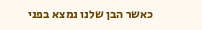כאשר הבן שלנו נמצא בפני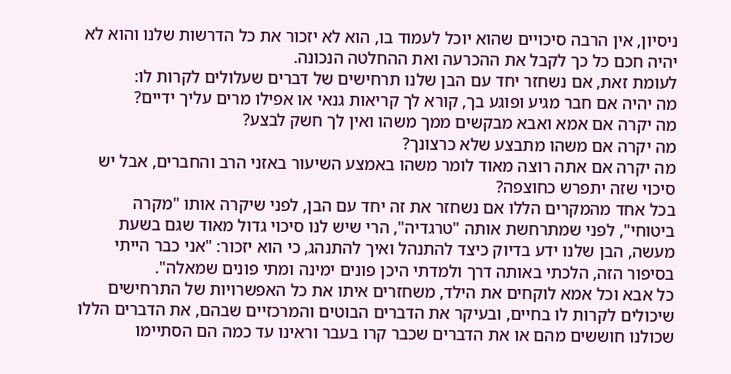ניסיון, אין הרבה סיכויים שהוא יוכל לעמוד בו, הוא לא יזכור את כל הדרשות שלנו והוא לא יהיה חכם כל כך לקבל את ההכרעה ואת ההחלטה הנכונה.
לעומת זאת, אם נשחזר יחד עם הבן שלנו תרחישים של דברים שעלולים לקרות לו:
מה יהיה אם חבר מגיע ופוגע בך, קורא לך קריאות גנאי או אפילו מרים עליך ידיים?
מה יקרה אם אמא ואבא מבקשים ממך משהו ואין לך חשק לבצע?
מה יקרה אם משהו מתבצע שלא כרצונך?
מה יקרה אם אתה רוצה מאוד לומר משהו באמצע השיעור באזני הרב והחברים, אבל יש סיכוי שזה יתפרש כחוצפה?
בכל אחד מהמקרים הללו אם נשחזר את זה יחד עם הבן, לפני שיקרה אותו "מקרה ביטוחי", לפני שמתרחשת אותה "טרגדיה", הרי שיש לנו סיכוי גדול מאוד שגם בשעת מעשה, הבן שלנו ידע בדיוק כיצד להתנהל ואיך להתנהג, כי הוא יזכור: "אני כבר הייתי בסיפור הזה, הלכתי באותה דרך ולמדתי היכן פונים ימינה ומתי פונים שמאלה".
כל אבא וכל אמא לוקחים את הילד, משחזרים איתו את כל האפשרויות של התרחישים שיכולים לקרות לו בחיים, ובעיקר את הדברים הבוטים והמרכזיים שבהם, את הדברים הללו שכולנו חוששים מהם או את הדברים שכבר קרו בעבר וראינו עד כמה הם הסתיימו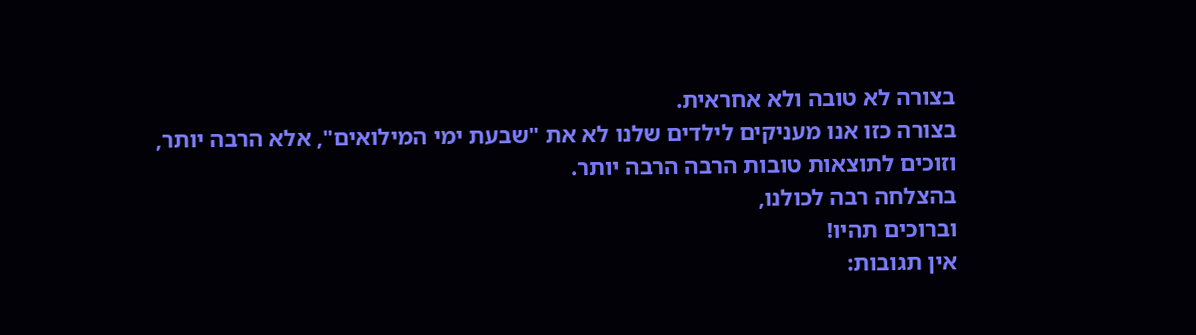בצורה לא טובה ולא אחראית.
בצורה כזו אנו מעניקים לילדים שלנו לא את "שבעת ימי המילואים", אלא הרבה יותר,
וזוכים לתוצאות טובות הרבה הרבה יותר.
בהצלחה רבה לכולנו,
וברוכים תהיו!
אין תגובות: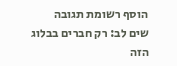הוסף רשומת תגובה
שים לב: רק חברים בבלוג הזה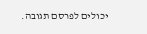יכולים לפרסם תגובה.